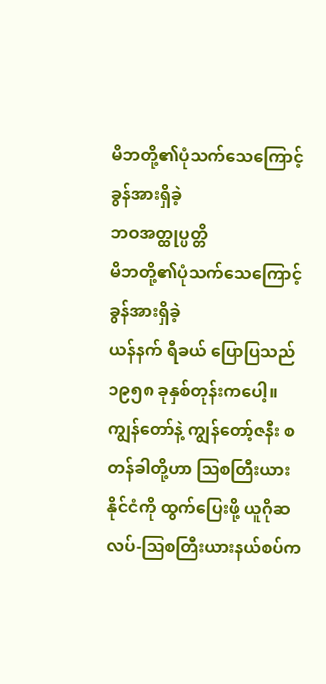မိဘတို့၏ပုံသက်သေကြောင့် ခွန်အားရှိခဲ့
ဘဝအတ္ထုပ္ပတ္တိ
မိဘတို့၏ပုံသက်သေကြောင့် ခွန်အားရှိခဲ့
ယန်နက် ရီခယ် ပြောပြသည်
၁၉၅၈ ခုနှစ်တုန်းကပေါ့။ ကျွန်တော်နဲ့ ကျွန်တော့်ဇနီး စတန်ခါတို့ဟာ ဩစတြီးယားနိုင်ငံကို ထွက်ပြေးဖို့ ယူဂိုဆလပ်-ဩစတြီးယားနယ်စပ်က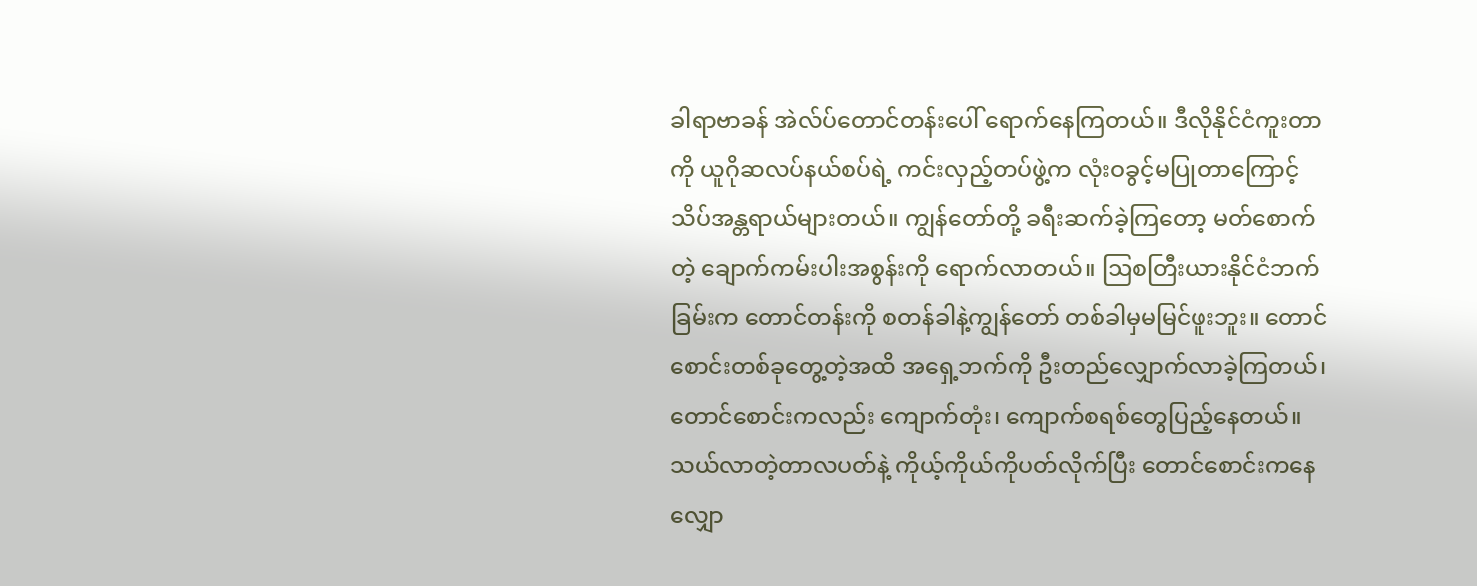ခါရာဗာခန် အဲလ်ပ်တောင်တန်းပေါ် ရောက်နေကြတယ်။ ဒီလိုနိုင်ငံကူးတာကို ယူဂိုဆလပ်နယ်စပ်ရဲ့ ကင်းလှည့်တပ်ဖွဲ့က လုံးဝခွင့်မပြုတာကြောင့် သိပ်အန္တရာယ်များတယ်။ ကျွန်တော်တို့ ခရီးဆက်ခဲ့ကြတော့ မတ်စောက်တဲ့ ချောက်ကမ်းပါးအစွန်းကို ရောက်လာတယ်။ ဩစတြီးယားနိုင်ငံဘက်ခြမ်းက တောင်တန်းကို စတန်ခါနဲ့ကျွန်တော် တစ်ခါမှမမြင်ဖူးဘူး။ တောင်စောင်းတစ်ခုတွေ့တဲ့အထိ အရှေ့ဘက်ကို ဦးတည်လျှောက်လာခဲ့ကြတယ်၊ တောင်စောင်းကလည်း ကျောက်တုံး၊ ကျောက်စရစ်တွေပြည့်နေတယ်။ သယ်လာတဲ့တာလပတ်နဲ့ ကိုယ့်ကိုယ်ကိုပတ်လိုက်ပြီး တောင်စောင်းကနေ လျှော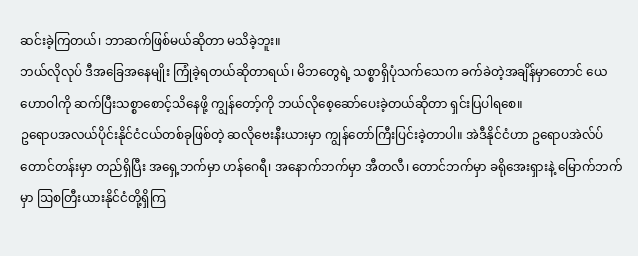ဆင်းခဲ့ကြတယ်၊ ဘာဆက်ဖြစ်မယ်ဆိုတာ မသိခဲ့ဘူး။
ဘယ်လိုလုပ် ဒီအခြေအနေမျိုး ကြုံခဲ့ရတယ်ဆိုတာရယ်၊ မိဘတွေရဲ့ သစ္စာရှိပုံသက်သေက ခက်ခဲတဲ့အချိန်မှာတောင် ယေဟောဝါကို ဆက်ပြီးသစ္စာစောင့်သိနေဖို့ ကျွန်တော့်ကို ဘယ်လိုစေ့ဆော်ပေးခဲ့တယ်ဆိုတာ ရှင်းပြပါရစေ။
ဥရောပအလယ်ပိုင်းနိုင်ငံငယ်တစ်ခုဖြစ်တဲ့ ဆလိုဗေးနီးယားမှာ ကျွန်တော်ကြီးပြင်းခဲ့တာပါ။ အဲဒီနိုင်ငံဟာ ဥရောပအဲလ်ပ်တောင်တန်းမှာ တည်ရှိပြီး အရှေ့ဘက်မှာ ဟန်ဂေရီ၊ အနောက်ဘက်မှာ အီတလီ၊ တောင်ဘက်မှာ ခရိုအေးရှားနဲ့ မြောက်ဘက်မှာ ဩစတြီးယားနိုင်ငံတို့ရှိကြ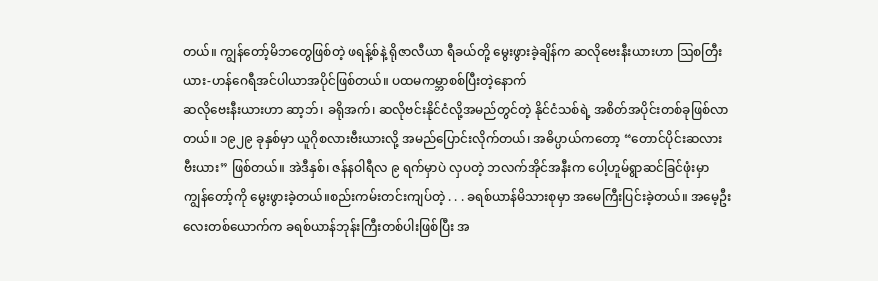တယ်။ ကျွန်တော့်မိဘတွေဖြစ်တဲ့ ဖရန့်စ်နဲ့ ရိုဇာလီယာ ရီခယ်တို့ မွေးဖွားခဲ့ချိန်က ဆလိုဗေးနီးယားဟာ ဩစတြီးယား-ဟန်ဂေရီအင်ပါယာအပိုင်ဖြစ်တယ်။ ပထမကမ္ဘာစစ်ပြီးတဲ့နောက်
ဆလိုဗေးနီးယားဟာ ဆာ့ဘ်၊ ခရိုအက်၊ ဆလိုဗင်းနိုင်ငံလို့အမည်တွင်တဲ့ နိုင်ငံသစ်ရဲ့ အစိတ်အပိုင်းတစ်ခုဖြစ်လာတယ်။ ၁၉၂၉ ခုနှစ်မှာ ယူဂိုစလားဗီးယားလို့ အမည်ပြောင်းလိုက်တယ်၊ အဓိပ္ပာယ်ကတော့ “တောင်ပိုင်းဆလားဗီးယား” ဖြစ်တယ်။ အဲဒီနှစ်၊ ဇန်နဝါရီလ ၉ ရက်မှာပဲ လှပတဲ့ ဘလက်အိုင်အနီးက ပေါ့ဟူမ်ရွာဆင်ခြင်ဖုံးမှာ ကျွန်တော့်ကို မွေးဖွားခဲ့တယ်။စည်းကမ်းတင်းကျပ်တဲ့ . . . ခရစ်ယာန်မိသားစုမှာ အမေကြီးပြင်းခဲ့တယ်။ အမေ့ဦးလေးတစ်ယောက်က ခရစ်ယာန်ဘုန်းကြီးတစ်ပါးဖြစ်ပြီး အ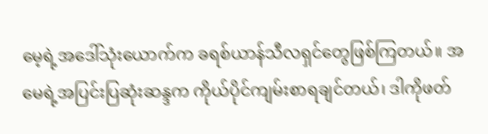မေ့ရဲ့အဒေါ်သုံးယောက်က ခရစ်ယာန်သီလရှင်တွေဖြစ်ကြတယ်။ အမေရဲ့အပြင်းပြဆုံးဆန္ဒက ကိုယ်ပိုင်ကျမ်းစာရချင်တယ်၊ ဒါကိုဖတ်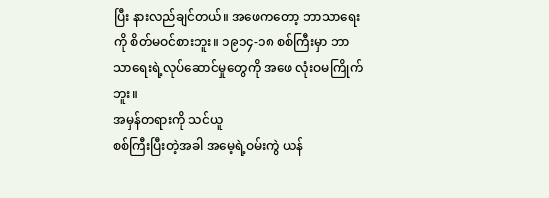ပြီး နားလည်ချင်တယ်။ အဖေကတော့ ဘာသာရေးကို စိတ်မဝင်စားဘူး။ ၁၉၁၄-၁၈ စစ်ကြီးမှာ ဘာသာရေးရဲ့လုပ်ဆောင်မှုတွေကို အဖေ လုံးဝမကြိုက်ဘူး။
အမှန်တရားကို သင်ယူ
စစ်ကြီးပြီးတဲ့အခါ အမေ့ရဲ့ဝမ်းကွဲ ယန်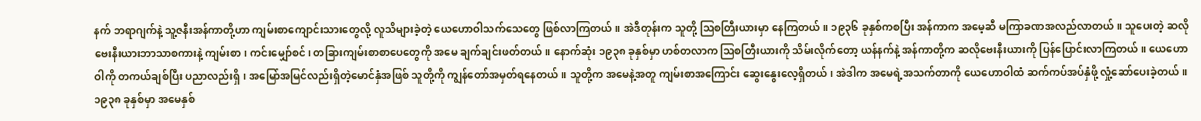နက် ဘရာဂျက်နဲ့ သူ့ဇနီးအန်ကာတို့ဟာ ကျမ်းစာကျောင်းသားတွေလို့ လူသိများခဲ့တဲ့ ယေဟောဝါသက်သေတွေ ဖြစ်လာကြတယ်။ အဲဒီတုန်းက သူတို့ ဩစတြီးယားမှာ နေကြတယ်။ ၁၉၃၆ ခုနှစ်ကစပြီး အန်ကာက အမေ့ဆီ မကြာခဏအလည်လာတယ်။ သူပေးတဲ့ ဆလိုဗေးနီးယားဘာသာစကားနဲ့ ကျမ်းစာ၊ ကင်းမျှော်စင်၊ တခြားကျမ်းစာစာပေတွေကို အမေ ချက်ချင်းဖတ်တယ်။ နောက်ဆုံး ၁၉၃၈ ခုနှစ်မှာ ဟစ်တလာက ဩစတြီးယားကို သိမ်းလိုက်တော့ ယန်နက်နဲ့ အန်ကာတို့က ဆလိုဗေးနီးယားကို ပြန်ပြောင်းလာကြတယ်။ ယေဟောဝါကို တကယ်ချစ်ပြီး ပညာလည်းရှိ၊ အမြော်အမြင်လည်းရှိတဲ့မောင်နှံအဖြစ် သူတို့ကို ကျွန်တော်အမှတ်ရနေတယ်။ သူတို့က အမေနဲ့အတူ ကျမ်းစာအကြောင်း ဆွေးနွေးလေ့ရှိတယ်၊ အဲဒါက အမေရဲ့အသက်တာကို ယေဟောဝါထံ ဆက်ကပ်အပ်နှံဖို့ လှုံ့ဆော်ပေးခဲ့တယ်။ ၁၉၃၈ ခုနှစ်မှာ အမေနှစ်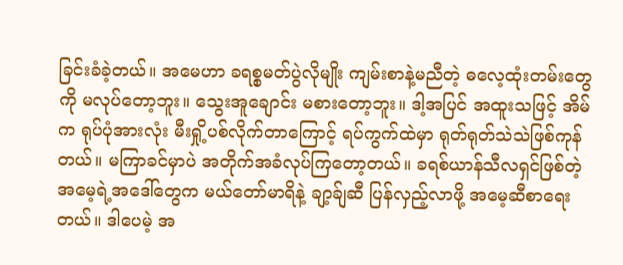ခြင်းခံခဲ့တယ်။ အမေဟာ ခရစ္စမတ်ပွဲလိုမျိုး ကျမ်းစာနဲ့မညီတဲ့ ဓလေ့ထုံးတမ်းတွေကို မလုပ်တော့ဘူး။ သွေးအူချောင်း မစားတော့ဘူး။ ဒါ့အပြင် အထူးသဖြင့် အိမ်က ရုပ်ပုံအားလုံး မီးရှို့ပစ်လိုက်တာကြောင့် ရပ်ကွက်ထဲမှာ ရုတ်ရုတ်သဲသဲဖြစ်ကုန်တယ်။ မကြာခင်မှာပဲ အတိုက်အခံလုပ်ကြတော့တယ်။ ခရစ်ယာန်သီလရှင်ဖြစ်တဲ့ အမေ့ရဲ့အဒေါ်တွေက မယ်တော်မာရိနဲ့ ချာ့ခ်ျဆီ ပြန်လှည့်လာဖို့ အမေ့ဆီစာရေးတယ်။ ဒါပေမဲ့ အ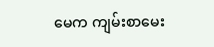မေက ကျမ်းစာမေး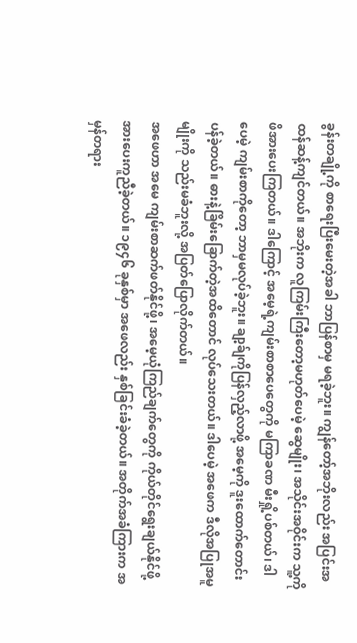ခွန်းတချို့ကို စာရေးပြီးမေးတဲ့အခါ ဘာပြန်စာမှ မရခဲ့ဘူး။ ကျွန်တော့်အဘိုးလည်း အပြင်းအထန်ဆန့်ကျင်တယ်။ အဘိုးက လူကြမ်းကြီးတော့မဟုတ်ပေမဲ့ ဆွေမျိုး၊ အသိုင်းအဝိုင်းက သူ့ကို ဖိအားပေးကြတယ်။ ဒါကြောင့် အမေ့ရဲ့ကျမ်းစာစာပေတွေကို မကြာခဏ မီးရှို့ပစ်တယ်၊ ဒါပေမဲ့ ကျမ်းစာကိုတော့ ဘာမှမလုပ်ခဲ့ဘူး။ ချာ့ခ်ျကိုပြန်လှည့်လာဖို့ အမေ့ကို ဒူးထောက်တောင်းပန်ခဲ့တယ်။ ဓားနဲ့ခြိမ်းခြောက်တဲ့အထိတောင် လုပ်သေးတယ်။ ဒါပေမဲ့ အဖေက ဒီလိုအပြုအမူမျိုးကို သည်းမခံဘူးလို့ အပြတ်ပြောလိုက်တယ်။
အဖေဟာ အမေ ကျမ်းစာဆက်ဖတ်နိုင်ဖို့၊ အမေ့ယုံကြည်ချက်တွေကို ကိုယ်တိုင်ရွေးချယ်နိုင်ဖို့ အားပေးကူညီခဲ့တယ်။ ၁၉၄၆ ခုနှစ်မှာ အဖေလည်း နှစ်ခြင်းခံခဲ့တယ်။ အတိုက်အခံကြားက အမှန်တရား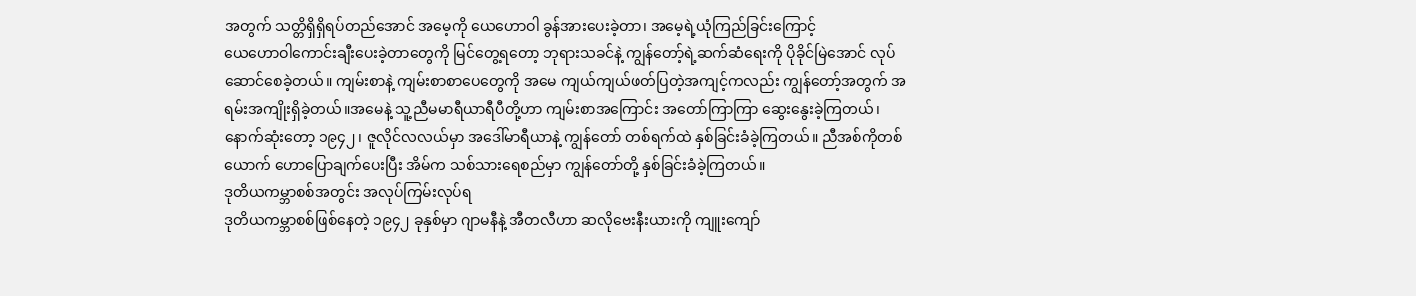အတွက် သတ္တိရှိရှိရပ်တည်အောင် အမေ့ကို ယေဟောဝါ ခွန်အားပေးခဲ့တာ၊ အမေ့ရဲ့ယုံကြည်ခြင်းကြောင့်
ယေဟောဝါကောင်းချီးပေးခဲ့တာတွေကို မြင်တွေ့ရတော့ ဘုရားသခင်နဲ့ ကျွန်တော့်ရဲ့ဆက်ဆံရေးကို ပိုခိုင်မြဲအောင် လုပ်ဆောင်စေခဲ့တယ်။ ကျမ်းစာနဲ့ ကျမ်းစာစာပေတွေကို အမေ ကျယ်ကျယ်ဖတ်ပြတဲ့အကျင့်ကလည်း ကျွန်တော့်အတွက် အရမ်းအကျိုးရှိခဲ့တယ်။အမေနဲ့ သူ့ညီမမာရီယာရီပီတို့ဟာ ကျမ်းစာအကြောင်း အတော်ကြာကြာ ဆွေးနွေးခဲ့ကြတယ်၊ နောက်ဆုံးတော့ ၁၉၄၂၊ ဇူလိုင်လလယ်မှာ အဒေါ်မာရီယာနဲ့ ကျွန်တော် တစ်ရက်ထဲ နှစ်ခြင်းခံခဲ့ကြတယ်။ ညီအစ်ကိုတစ်ယောက် ဟောပြောချက်ပေးပြီး အိမ်က သစ်သားရေစည်မှာ ကျွန်တော်တို့ နှစ်ခြင်းခံခဲ့ကြတယ်။
ဒုတိယကမ္ဘာစစ်အတွင်း အလုပ်ကြမ်းလုပ်ရ
ဒုတိယကမ္ဘာစစ်ဖြစ်နေတဲ့ ၁၉၄၂ ခုနှစ်မှာ ဂျာမနီနဲ့ အီတလီဟာ ဆလိုဗေးနီးယားကို ကျူးကျော်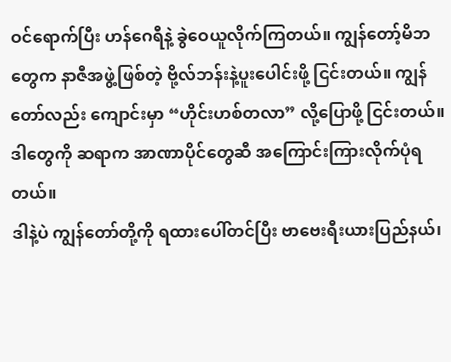ဝင်ရောက်ပြီး ဟန်ဂေရီနဲ့ ခွဲဝေယူလိုက်ကြတယ်။ ကျွန်တော့်မိဘတွေက နာဇီအဖွဲ့ဖြစ်တဲ့ ဗို့လ်ဘန်းနဲ့ပူးပေါင်းဖို့ ငြင်းတယ်။ ကျွန်တော်လည်း ကျောင်းမှာ “ဟိုင်းဟစ်တလာ” လို့ပြောဖို့ ငြင်းတယ်။ ဒါတွေကို ဆရာက အာဏာပိုင်တွေဆီ အကြောင်းကြားလိုက်ပုံရတယ်။
ဒါနဲ့ပဲ ကျွန်တော်တို့ကို ရထားပေါ်တင်ပြီး ဗာဗေးရီးယားပြည်နယ်၊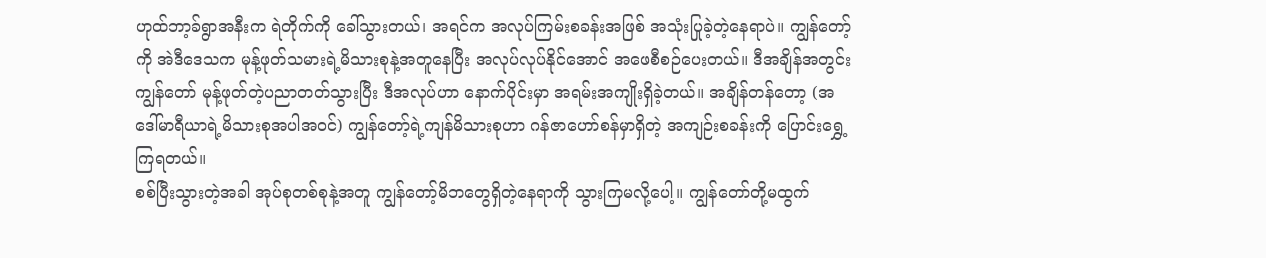ဟုထ်ဘာ့ခ်ရွာအနီးက ရဲတိုက်ကို ခေါ်သွားတယ်၊ အရင်က အလုပ်ကြမ်းစခန်းအဖြစ် အသုံးပြုခဲ့တဲ့နေရာပဲ။ ကျွန်တော့်ကို အဲဒီဒေသက မုန့်ဖုတ်သမားရဲ့မိသားစုနဲ့အတူနေပြီး အလုပ်လုပ်နိုင်အောင် အဖေစီစဉ်ပေးတယ်။ ဒီအချိန်အတွင်း ကျွန်တော် မုန့်ဖုတ်တဲ့ပညာတတ်သွားပြီး ဒီအလုပ်ဟာ နောက်ပိုင်းမှာ အရမ်းအကျိုးရှိခဲ့တယ်။ အချိန်တန်တော့ (အဒေါ်မာရီယာရဲ့မိသားစုအပါအဝင်) ကျွန်တော့်ရဲ့ကျန်မိသားစုဟာ ဂန်ဇာဟော်စန်မှာရှိတဲ့ အကျဉ်းစခန်းကို ပြောင်းရွှေ့ကြရတယ်။
စစ်ပြီးသွားတဲ့အခါ အုပ်စုတစ်စုနဲ့အတူ ကျွန်တော့်မိဘတွေရှိတဲ့နေရာကို သွားကြမလို့ပေါ့။ ကျွန်တော်တို့မထွက်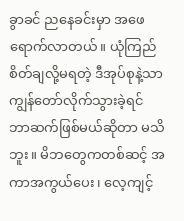ခွာခင် ညနေခင်းမှာ အဖေရောက်လာတယ်။ ယုံကြည်စိတ်ချလို့မရတဲ့ ဒီအုပ်စုနဲ့သာ ကျွန်တော်လိုက်သွားခဲ့ရင် ဘာဆက်ဖြစ်မယ်ဆိုတာ မသိဘူး။ မိဘတွေကတစ်ဆင့် အကာအကွယ်ပေး၊ လေ့ကျင့်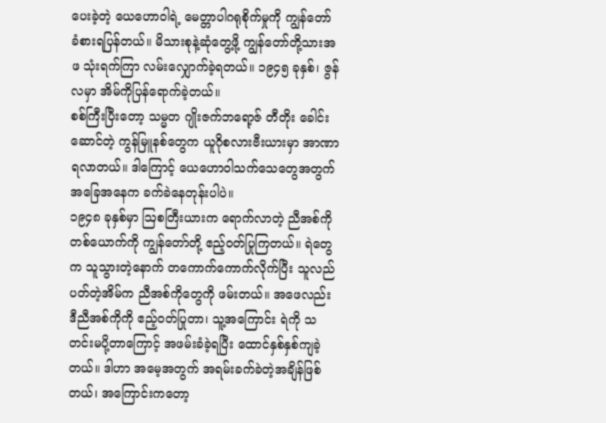ပေးခဲ့တဲ့ ယေဟောဝါရဲ့ မေတ္တာပါဂရုစိုက်မှုကို ကျွန်တော် ခံစားရပြန်တယ်။ မိသားစုနဲ့ဆုံတွေ့ဖို့ ကျွန်တော်တို့သားအဖ သုံးရက်ကြာ လမ်းလျှောက်ခဲ့ရတယ်။ ၁၉၄၅ ခုနှစ်၊ ဇွန်လမှာ အိမ်ကိုပြန်ရောက်ခဲ့တယ်။
စစ်ကြီးပြီးတော့ သမ္မတ ဂျိုးဇက်ဘရော့ဇ် တီတိုး ခေါင်းဆောင်တဲ့ ကွန်မြူနစ်တွေက ယူဂိုစလားဗီးယားမှာ အာဏာရလာတယ်။ ဒါကြောင့် ယေဟောဝါသက်သေတွေအတွက် အခြေအနေက ခက်ခဲနေတုန်းပါပဲ။
၁၉၄၈ ခုနှစ်မှာ ဩစတြီးယားက ရောက်လာတဲ့ ညီအစ်ကိုတစ်ယောက်ကို ကျွန်တော်တို့ ဧည့်ဝတ်ပြုကြတယ်။ ရဲတွေက သူသွားတဲ့နောက် တကောက်ကောက်လိုက်ပြီး သူလည်ပတ်တဲ့အိမ်က ညီအစ်ကိုတွေကို ဖမ်းတယ်။ အဖေလည်း ဒီညီအစ်ကိုကို ဧည့်ဝတ်ပြုတာ၊ သူ့အကြောင်း ရဲကို သတင်းမပို့တာကြောင့် အဖမ်းခံခဲ့ရပြီး ထောင်နှစ်နှစ်ကျခဲ့တယ်။ ဒါဟာ အမေ့အတွက် အရမ်းခက်ခဲတဲ့အချိန်ဖြစ်တယ်၊ အကြောင်းကတော့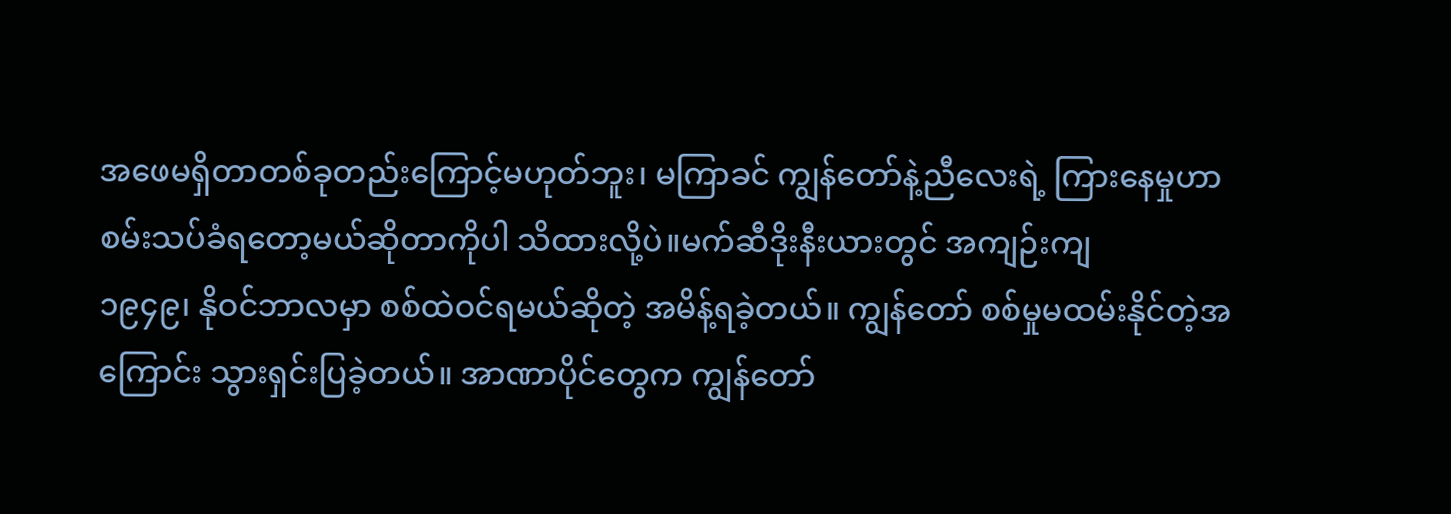အဖေမရှိတာတစ်ခုတည်းကြောင့်မဟုတ်ဘူး၊ မကြာခင် ကျွန်တော်နဲ့ညီလေးရဲ့ ကြားနေမှုဟာ စမ်းသပ်ခံရတော့မယ်ဆိုတာကိုပါ သိထားလို့ပဲ။မက်ဆီဒိုးနီးယားတွင် အကျဉ်းကျ
၁၉၄၉၊ နိုဝင်ဘာလမှာ စစ်ထဲဝင်ရမယ်ဆိုတဲ့ အမိန့်ရခဲ့တယ်။ ကျွန်တော် စစ်မှုမထမ်းနိုင်တဲ့အကြောင်း သွားရှင်းပြခဲ့တယ်။ အာဏာပိုင်တွေက ကျွန်တော်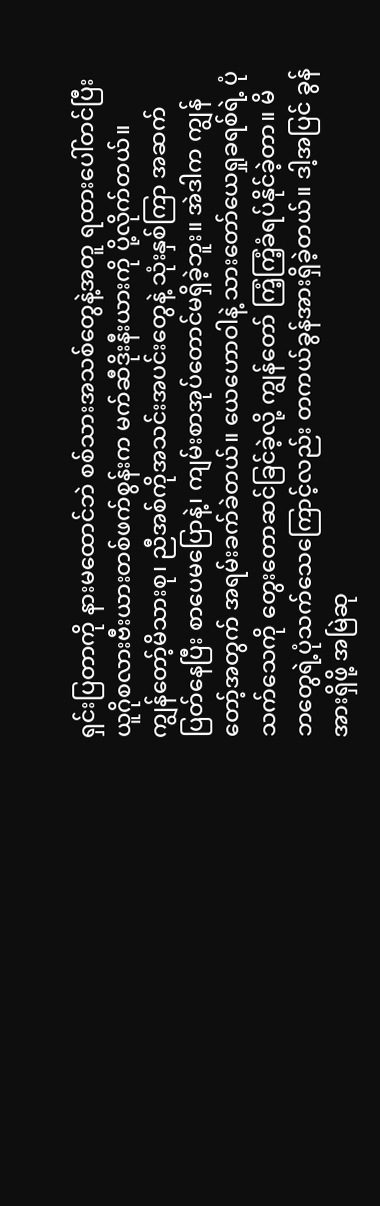ရှင်းပြတာကို နားမထောင်ဘဲ စစ်သားအသစ်တွေနဲ့အတူ ရထားပေါ်တင်ပြီး ယူဂိုစလားဗီးယားတစ်ဖက်စွန်းက မက်ဆီဒိုးနီးယားကို ပို့လိုက်တယ်။
ကျွန်တော့်မိသားစု၊ ညီအစ်ကိုအသင်းအပင်းတွေနဲ့ သုံးနှစ်ကြာ အဆက်ပြတ်နေပြီး စာပေမပြောနဲ့၊ ကျမ်းစာအုပ်တောင်မရှိခဲ့ဘူး။ အဲဒါက ကျွန်တော့်အတွက် အရမ်းခက်ခဲတယ်။ ယေဟောဝါနဲ့ သားတော်ယေရှုခရစ်ရဲ့ ပုံသက်သေကို တွေးတောဆင်ခြင်ခဲ့လို့ ကျွန်တော် ကြံ့ကြံ့ခံရပ်နိုင်ခဲ့တာ။ မိဘတွေရဲ့ပုံသက်သေကြောင့်လည်း တကယ်ခွန်အားရှိခဲ့တယ်။ ဒါ့အပြင် ခွန်အားရှိဖို့ အမြဲဆု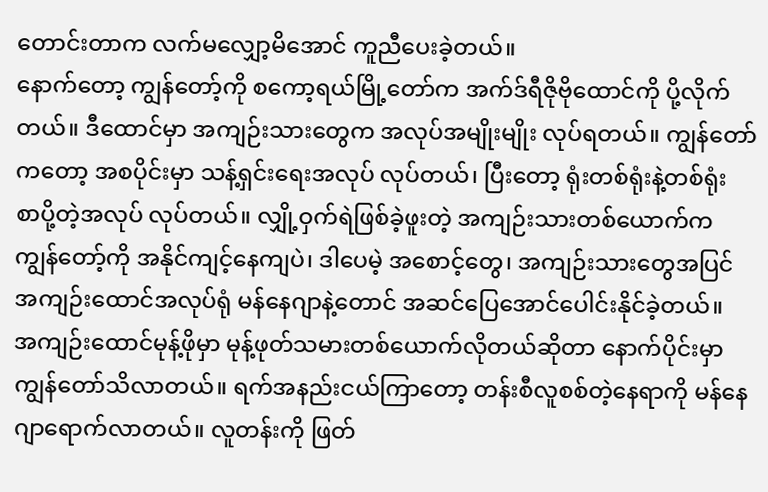တောင်းတာက လက်မလျှော့မိအောင် ကူညီပေးခဲ့တယ်။
နောက်တော့ ကျွန်တော့်ကို စကော့ရယ်မြို့တော်က အက်ဒ်ရီဇိုဗိုထောင်ကို ပို့လိုက်တယ်။ ဒီထောင်မှာ အကျဉ်းသားတွေက အလုပ်အမျိုးမျိုး လုပ်ရတယ်။ ကျွန်တော်ကတော့ အစပိုင်းမှာ သန့်ရှင်းရေးအလုပ် လုပ်တယ်၊ ပြီးတော့ ရုံးတစ်ရုံးနဲ့တစ်ရုံး စာပို့တဲ့အလုပ် လုပ်တယ်။ လျှို့ဝှက်ရဲဖြစ်ခဲ့ဖူးတဲ့ အကျဉ်းသားတစ်ယောက်က ကျွန်တော့်ကို အနိုင်ကျင့်နေကျပဲ၊ ဒါပေမဲ့ အစောင့်တွေ၊ အကျဉ်းသားတွေအပြင် အကျဉ်းထောင်အလုပ်ရုံ မန်နေဂျာနဲ့တောင် အဆင်ပြေအောင်ပေါင်းနိုင်ခဲ့တယ်။
အကျဉ်းထောင်မုန့်ဖိုမှာ မုန့်ဖုတ်သမားတစ်ယောက်လိုတယ်ဆိုတာ နောက်ပိုင်းမှာ ကျွန်တော်သိလာတယ်။ ရက်အနည်းငယ်ကြာတော့ တန်းစီလူစစ်တဲ့နေရာကို မန်နေဂျာရောက်လာတယ်။ လူတန်းကို ဖြတ်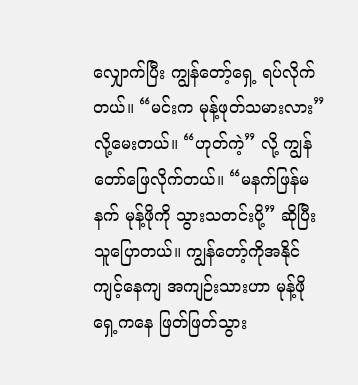လျှောက်ပြီး ကျွန်တော့်ရှေ့ ရပ်လိုက်တယ်။ “မင်းက မုန့်ဖုတ်သမားလား” လို့မေးတယ်။ “ဟုတ်ကဲ့” လို့ ကျွန်တော်ဖြေလိုက်တယ်။ “မနက်ဖြန်မနက် မုန့်ဖိုကို သွားသတင်းပို့” ဆိုပြီး သူပြောတယ်။ ကျွန်တော့်ကိုအနိုင်ကျင့်နေကျ အကျဉ်းသားဟာ မုန့်ဖိုရှေ့ကနေ ဖြတ်ဖြတ်သွား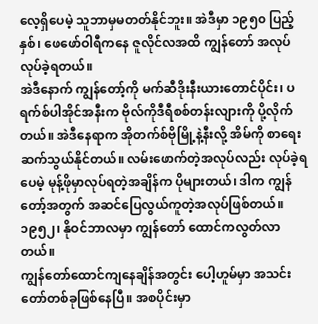လေ့ရှိပေမဲ့ သူဘာမှမတတ်နိုင်ဘူး။ အဲဒီမှာ ၁၉၅၀ ပြည့်နှစ်၊ ဖေဖော်ဝါရီကနေ ဇူလိုင်လအထိ ကျွန်တော် အလုပ်လုပ်ခဲ့ရတယ်။
အဲဒီနောက် ကျွန်တော့်ကို မက်ဆီဒိုးနီးယားတောင်ပိုင်း၊ ပရက်စ်ပါအိုင်အနီးက ဗိုလ်ကိုဒီရီစစ်တန်းလျားကို ပို့လိုက်တယ်။ အဲဒီနေရာက အိုတက်စ်ဗိုမြို့နဲ့နီးလို့ အိမ်ကို စာရေးဆက်သွယ်နိုင်တယ်။ လမ်းဖောက်တဲ့အလုပ်လည်း လုပ်ခဲ့ရပေမဲ့ မုန့်ဖိုမှာလုပ်ရတဲ့အချိန်က ပိုများတယ်၊ ဒါက ကျွန်တော့်အတွက် အဆင်ပြေလွယ်ကူတဲ့အလုပ်ဖြစ်တယ်။ ၁၉၅၂၊ နိုဝင်ဘာလမှာ ကျွန်တော် ထောင်ကလွတ်လာတယ်။
ကျွန်တော်ထောင်ကျနေချိန်အတွင်း ပေါ့ဟူမ်မှာ အသင်းတော်တစ်ခုဖြစ်နေပြီ။ အစပိုင်းမှာ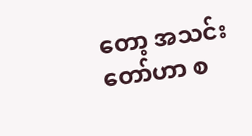တော့ အသင်းတော်ဟာ စ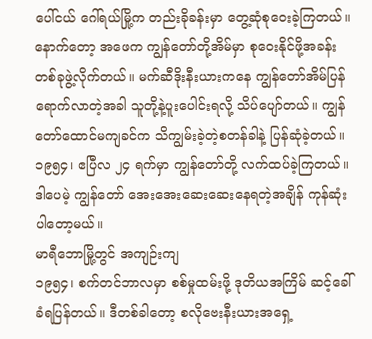ပေါ်ငယ် ဂေါ်ရယ်မြို့က တည်းခိုခန်းမှာ တွေ့ဆုံစုဝေးခဲ့ကြတယ်။ နောက်တော့ အဖေက ကျွန်တော်တို့အိမ်မှာ စုဝေးနိုင်ဖို့အခန်းတစ်ခုဖွဲ့လိုက်တယ်။ မက်ဆီဒိုးနီးယားကနေ ကျွန်တော်အိမ်ပြန်ရောက်လာတဲ့အခါ သူတို့နဲ့ပူးပေါင်းရလို့ သိပ်ပျော်တယ်။ ကျွန်တော်ထောင်မကျခင်က သိကျွမ်းခဲ့တဲ့စတန်ခါနဲ့ ပြန်ဆုံခဲ့တယ်။ ၁၉၅၄၊ ဧပြီလ ၂၄ ရက်မှာ ကျွန်တော်တို့ လက်ထပ်ခဲ့ကြတယ်။ ဒါပေမဲ့ ကျွန်တော် အေးအေးဆေးဆေးနေရတဲ့အချိန် ကုန်ဆုံးပါတော့မယ်။
မာရီဘောမြို့တွင် အကျဉ်းကျ
၁၉၅၄၊ စက်တင်ဘာလမှာ စစ်မှုထမ်းဖို့ ဒုတိယအကြိမ် ဆင့်ခေါ်ခံရပြန်တယ်။ ဒီတစ်ခါတော့ စလိုဗေးနီးယားအရှေ့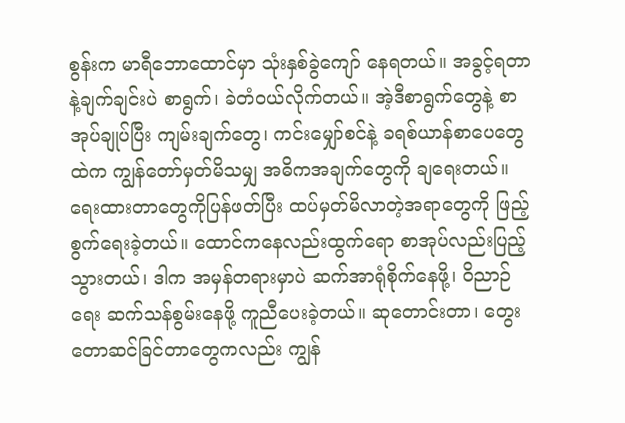စွန်းက မာရီဘောထောင်မှာ သုံးနှစ်ခွဲကျော် နေရတယ်။ အခွင့်ရတာနဲ့ချက်ချင်းပဲ စာရွက်၊ ခဲတံဝယ်လိုက်တယ်။ အဲ့ဒီစာရွက်တွေနဲ့ စာအုပ်ချုပ်ပြီး ကျမ်းချက်တွေ၊ ကင်းမျှော်စင်နဲ့ ခရစ်ယာန်စာပေတွေထဲက ကျွန်တော်မှတ်မိသမျှ အဓိကအချက်တွေကို ချရေးတယ်။ ရေးထားတာတွေကိုပြန်ဖတ်ပြီး ထပ်မှတ်မိလာတဲ့အရာတွေကို ဖြည့်စွက်ရေးခဲ့တယ်။ ထောင်ကနေလည်းထွက်ရော စာအုပ်လည်းပြည့်သွားတယ်၊ ဒါက အမှန်တရားမှာပဲ ဆက်အာရုံစိုက်နေဖို့၊ ဝိညာဉ်ရေး ဆက်သန်စွမ်းနေဖို့ ကူညီပေးခဲ့တယ်။ ဆုတောင်းတာ၊ တွေးတောဆင်ခြင်တာတွေကလည်း ကျွန်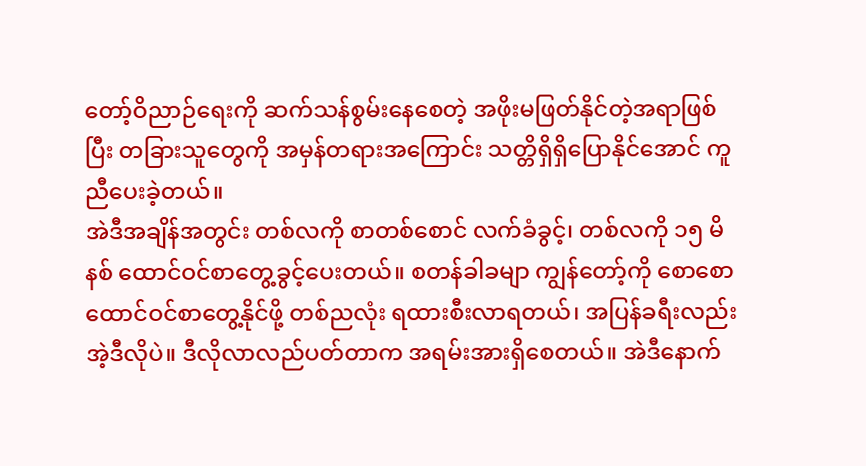တော့်ဝိညာဉ်ရေးကို ဆက်သန်စွမ်းနေစေတဲ့ အဖိုးမဖြတ်နိုင်တဲ့အရာဖြစ်ပြီး တခြားသူတွေကို အမှန်တရားအကြောင်း သတ္တိရှိရှိပြောနိုင်အောင် ကူညီပေးခဲ့တယ်။
အဲဒီအချိန်အတွင်း တစ်လကို စာတစ်စောင် လက်ခံခွင့်၊ တစ်လကို ၁၅ မိနစ် ထောင်ဝင်စာတွေ့ခွင့်ပေးတယ်။ စတန်ခါခမျာ ကျွန်တော့်ကို စောစောထောင်ဝင်စာတွေ့နိုင်ဖို့ တစ်ညလုံး ရထားစီးလာရတယ်၊ အပြန်ခရီးလည်း အဲ့ဒီလိုပဲ။ ဒီလိုလာလည်ပတ်တာက အရမ်းအားရှိစေတယ်။ အဲဒီနောက်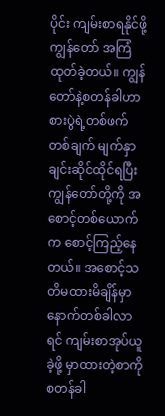ပိုင်း ကျမ်းစာရနိုင်ဖို့ ကျွန်တော် အကြံထုတ်ခဲ့တယ်။ ကျွန်တော်နဲ့စတန်ခါဟာ စားပွဲရဲ့တစ်ဖက်တစ်ချက် မျက်နှာချင်းဆိုင်ထိုင်ရပြီး ကျွန်တော်တို့ကို အစောင့်တစ်ယောက်က စောင့်ကြည့်နေတယ်။ အစောင့်သတိမထားမိချိန်မှာ နောက်တစ်ခါလာရင် ကျမ်းစာအုပ်ယူခဲ့ဖို့ မှာထားတဲ့စာကို စတန်ခါ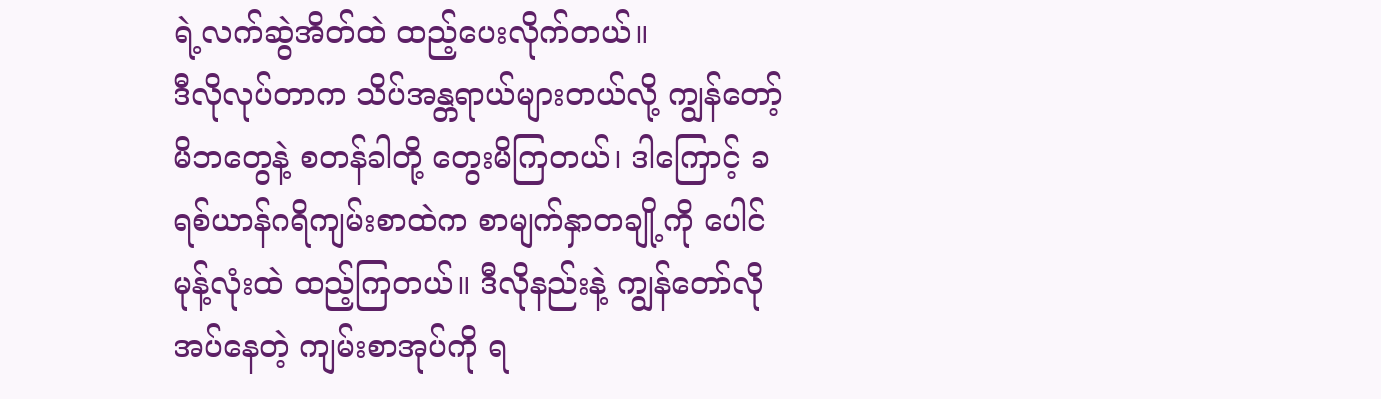ရဲ့လက်ဆွဲအိတ်ထဲ ထည့်ပေးလိုက်တယ်။
ဒီလိုလုပ်တာက သိပ်အန္တရာယ်များတယ်လို့ ကျွန်တော့်မိဘတွေနဲ့ စတန်ခါတို့ တွေးမိကြတယ်၊ ဒါကြောင့် ခရစ်ယာန်ဂရိကျမ်းစာထဲက စာမျက်နှာတချို့ကို ပေါင်မုန့်လုံးထဲ ထည့်ကြတယ်။ ဒီလိုနည်းနဲ့ ကျွန်တော်လိုအပ်နေတဲ့ ကျမ်းစာအုပ်ကို ရ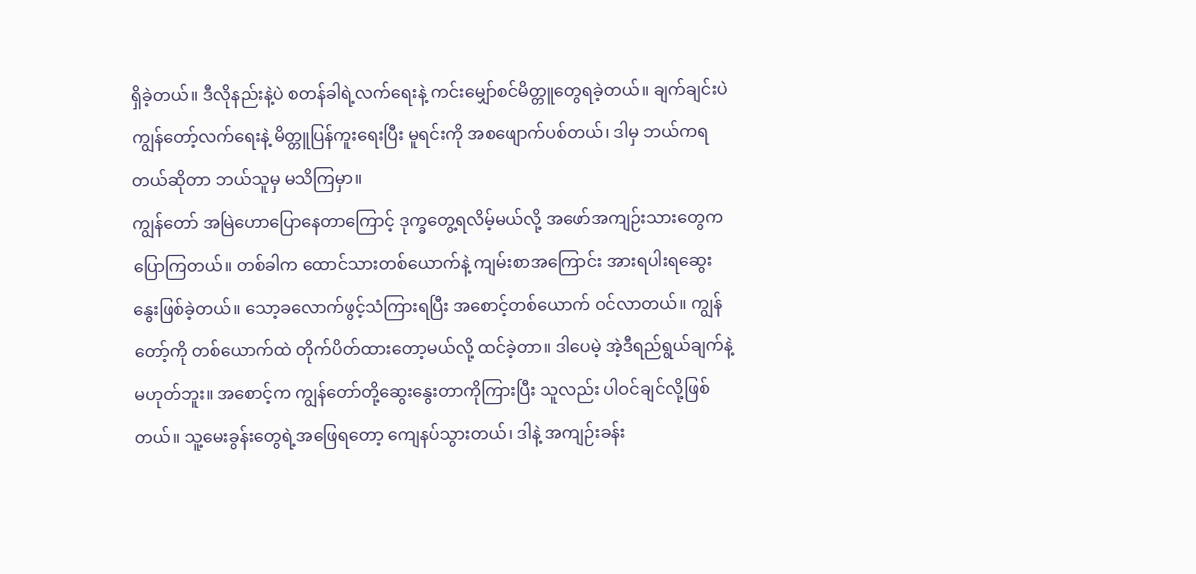ရှိခဲ့တယ်။ ဒီလိုနည်းနဲ့ပဲ စတန်ခါရဲ့လက်ရေးနဲ့ ကင်းမျှော်စင်မိတ္တူတွေရခဲ့တယ်။ ချက်ချင်းပဲ ကျွန်တော့်လက်ရေးနဲ့ မိတ္တူပြန်ကူးရေးပြီး မူရင်းကို အစဖျောက်ပစ်တယ်၊ ဒါမှ ဘယ်ကရတယ်ဆိုတာ ဘယ်သူမှ မသိကြမှာ။
ကျွန်တော် အမြဲဟောပြောနေတာကြောင့် ဒုက္ခတွေ့ရလိမ့်မယ်လို့ အဖော်အကျဉ်းသားတွေက ပြောကြတယ်။ တစ်ခါက ထောင်သားတစ်ယောက်နဲ့ ကျမ်းစာအကြောင်း အားရပါးရဆွေးနွေးဖြစ်ခဲ့တယ်။ သော့ခလောက်ဖွင့်သံကြားရပြီး အစောင့်တစ်ယောက် ဝင်လာတယ်။ ကျွန်တော့်ကို တစ်ယောက်ထဲ တိုက်ပိတ်ထားတော့မယ်လို့ ထင်ခဲ့တာ။ ဒါပေမဲ့ အဲ့ဒီရည်ရွယ်ချက်နဲ့မဟုတ်ဘူး။ အစောင့်က ကျွန်တော်တို့ဆွေးနွေးတာကိုကြားပြီး သူလည်း ပါဝင်ချင်လို့ဖြစ်တယ်။ သူ့မေးခွန်းတွေရဲ့အဖြေရတော့ ကျေနပ်သွားတယ်၊ ဒါနဲ့ အကျဉ်းခန်း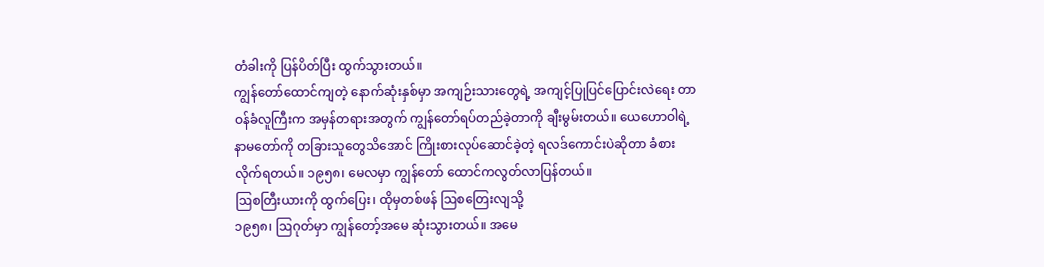တံခါးကို ပြန်ပိတ်ပြီး ထွက်သွားတယ်။
ကျွန်တော်ထောင်ကျတဲ့ နောက်ဆုံးနှစ်မှာ အကျဉ်းသားတွေရဲ့ အကျင့်ပြုပြင်ပြောင်းလဲရေး တာဝန်ခံလူကြီးက အမှန်တရားအတွက် ကျွန်တော်ရပ်တည်ခဲ့တာကို ချီးမွမ်းတယ်။ ယေဟောဝါရဲ့နာမတော်ကို တခြားသူတွေသိအောင် ကြိုးစားလုပ်ဆောင်ခဲ့တဲ့ ရလဒ်ကောင်းပဲဆိုတာ ခံစားလိုက်ရတယ်။ ၁၉၅၈၊ မေလမှာ ကျွန်တော် ထောင်ကလွတ်လာပြန်တယ်။
ဩစတြီးယားကို ထွက်ပြေး၊ ထိုမှတစ်ဖန် ဩစတြေးလျသို့
၁၉၅၈၊ ဩဂုတ်မှာ ကျွန်တော့်အမေ ဆုံးသွားတယ်။ အမေ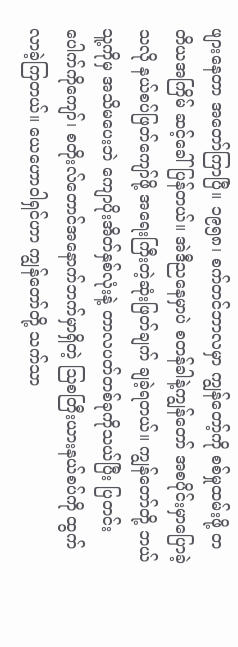ဖျားနေတာ အတော်ကြာပြီ။ ၁၉၅၈၊ စက်တင်ဘာလမှာ ကျွန်တော့်ကို စစ်မှုထမ်းဖို့ တတိယအကြိမ် ဆင့်ခေါ်ပြန်တယ်။ အဲဒီညနေမှာပဲ စတန်ခါနဲ့ကျွန်တော် အစပိုင်းမှာပြောခဲ့သလို နယ်စပ်ဖြတ်ကျော်ဖို့ အရေးကြီးတဲ့ဆုံးဖြတ်ချက် ချခဲ့ရတယ်။ ကျွန်တော်တို့ ဘယ်သူ့ကိုမှ အသိမပေးဘဲ ကျောပိုးအိတ်နှစ်လုံးနဲ့ တာလပတ်တစ်ခုကိုသယ်ပြီး ပြတင်းပေါက်ကိုကျော်၊ စတိုးလ်တောင်အနောက်ဘက်မှာရှိတဲ့ ဩစတြီးယားနယ်စပ်ကို ထွက်လာခဲ့ကြတယ်။ ယေဟောဝါရှင်ဟာ ကျွန်တော်တို့ သက်သာ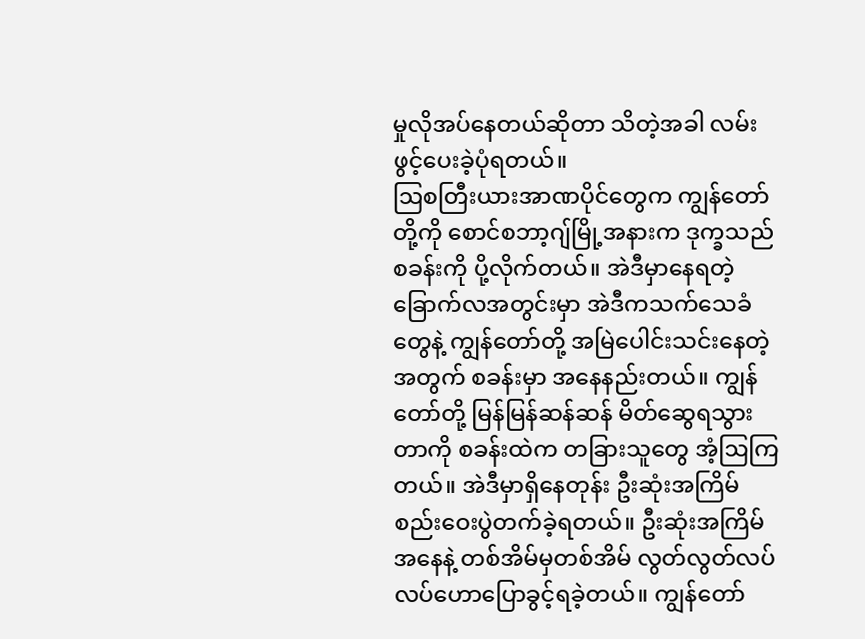မှုလိုအပ်နေတယ်ဆိုတာ သိတဲ့အခါ လမ်းဖွင့်ပေးခဲ့ပုံရတယ်။
ဩစတြီးယားအာဏပိုင်တွေက ကျွန်တော်တို့ကို စောင်စဘာ့ဂျ်မြို့အနားက ဒုက္ခသည်စခန်းကို ပို့လိုက်တယ်။ အဲဒီမှာနေရတဲ့ခြောက်လအတွင်းမှာ အဲဒီကသက်သေခံတွေနဲ့ ကျွန်တော်တို့ အမြဲပေါင်းသင်းနေတဲ့အတွက် စခန်းမှာ အနေနည်းတယ်။ ကျွန်တော်တို့ မြန်မြန်ဆန်ဆန် မိတ်ဆွေရသွားတာကို စခန်းထဲက တခြားသူတွေ အံ့ဩကြတယ်။ အဲဒီမှာရှိနေတုန်း ဦးဆုံးအကြိမ် စည်းဝေးပွဲတက်ခဲ့ရတယ်။ ဦးဆုံးအကြိမ်အနေနဲ့ တစ်အိမ်မှတစ်အိမ် လွတ်လွတ်လပ်လပ်ဟောပြောခွင့်ရခဲ့တယ်။ ကျွန်တော်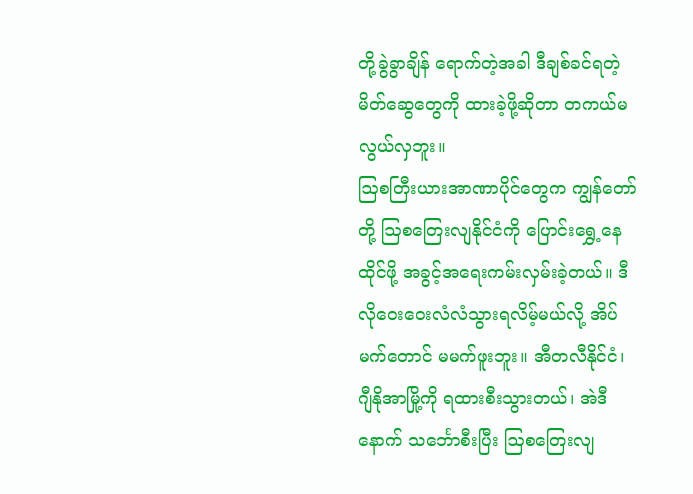တို့ခွဲခွာချိန် ရောက်တဲ့အခါ ဒီချစ်ခင်ရတဲ့မိတ်ဆွေတွေကို ထားခဲ့ဖို့ဆိုတာ တကယ်မလွယ်လှဘူး။
ဩစတြီးယားအာဏာပိုင်တွေက ကျွန်တော်တို့ ဩစတြေးလျနိုင်ငံကို ပြောင်းရွှေ့နေထိုင်ဖို့ အခွင့်အရေးကမ်းလှမ်းခဲ့တယ်။ ဒီလိုဝေးဝေးလံလံသွားရလိမ့်မယ်လို့ အိပ်မက်တောင် မမက်ဖူးဘူး။ အီတလီနိုင်ငံ၊ ဂျီနိုအာမြို့ကို ရထားစီးသွားတယ်၊ အဲဒီနောက် သင်္ဘောစီးပြီး ဩစတြေးလျ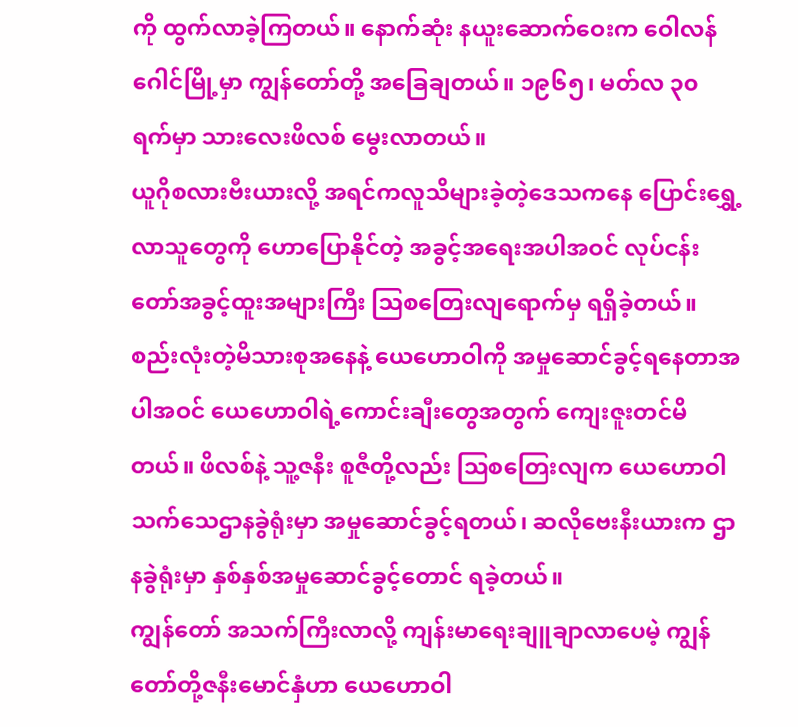ကို ထွက်လာခဲ့ကြတယ်။ နောက်ဆုံး နယူးဆောက်ဝေးက ဝေါလန်ဂေါင်မြို့မှာ ကျွန်တော်တို့ အခြေချတယ်။ ၁၉၆၅၊ မတ်လ ၃၀ ရက်မှာ သားလေးဖိလစ် မွေးလာတယ်။
ယူဂိုစလားဗီးယားလို့ အရင်ကလူသိများခဲ့တဲ့ဒေသကနေ ပြောင်းရွှေ့လာသူတွေကို ဟောပြောနိုင်တဲ့ အခွင့်အရေးအပါအဝင် လုပ်ငန်းတော်အခွင့်ထူးအများကြီး ဩစတြေးလျရောက်မှ ရရှိခဲ့တယ်။ စည်းလုံးတဲ့မိသားစုအနေနဲ့ ယေဟောဝါကို အမှုဆောင်ခွင့်ရနေတာအပါအဝင် ယေဟောဝါရဲ့ကောင်းချီးတွေအတွက် ကျေးဇူးတင်မိတယ်။ ဖိလစ်နဲ့ သူ့ဇနီး စူဇီတို့လည်း ဩစတြေးလျက ယေဟောဝါသက်သေဌာနခွဲရုံးမှာ အမှုဆောင်ခွင့်ရတယ်၊ ဆလိုဗေးနီးယားက ဌာနခွဲရုံးမှာ နှစ်နှစ်အမှုဆောင်ခွင့်တောင် ရခဲ့တယ်။
ကျွန်တော် အသက်ကြီးလာလို့ ကျန်းမာရေးချူချာလာပေမဲ့ ကျွန်တော်တို့ဇနီးမောင်နှံဟာ ယေဟောဝါ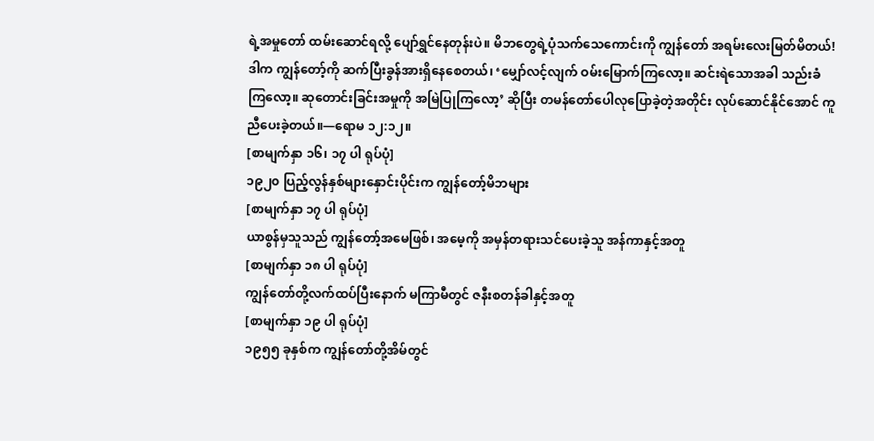ရဲ့အမှုတော် ထမ်းဆောင်ရလို့ ပျော်ရွှင်နေတုန်းပဲ။ မိဘတွေရဲ့ပုံသက်သေကောင်းကို ကျွန်တော် အရမ်းလေးမြတ်မိတယ်! ဒါက ကျွန်တော့်ကို ဆက်ပြီးခွန်အားရှိနေစေတယ်၊ ‘မျှော်လင့်လျက် ဝမ်းမြောက်ကြလော့။ ဆင်းရဲသောအခါ သည်းခံကြလော့။ ဆုတောင်းခြင်းအမှုကို အမြဲပြုကြလော့’ ဆိုပြီး တမန်တော်ပေါလုပြောခဲ့တဲ့အတိုင်း လုပ်ဆောင်နိုင်အောင် ကူညီပေးခဲ့တယ်။—ရောမ ၁၂:၁၂။
[စာမျက်နှာ ၁၆၊ ၁၇ ပါ ရုပ်ပုံ]
၁၉၂၀ ပြည့်လွန်နှစ်များနှောင်းပိုင်းက ကျွန်တော့်မိဘများ
[စာမျက်နှာ ၁၇ ပါ ရုပ်ပုံ]
ယာစွန်မှသူသည် ကျွန်တော့်အမေဖြစ်၊ အမေ့ကို အမှန်တရားသင်ပေးခဲ့သူ အန်ကာနှင့်အတူ
[စာမျက်နှာ ၁၈ ပါ ရုပ်ပုံ]
ကျွန်တော်တို့လက်ထပ်ပြီးနောက် မကြာမီတွင် ဇနီးစတန်ခါနှင့်အတူ
[စာမျက်နှာ ၁၉ ပါ ရုပ်ပုံ]
၁၉၅၅ ခုနှစ်က ကျွန်တော်တို့အိမ်တွင်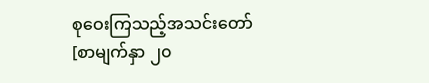စုဝေးကြသည့်အသင်းတော်
[စာမျက်နှာ ၂၀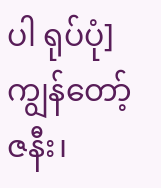ပါ ရုပ်ပုံ]
ကျွန်တော့်ဇနီး၊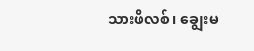သားဖိလစ်၊ ချွေးမ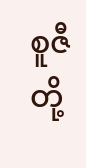စူဇီတို့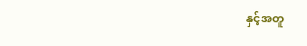နှင့်အတူ